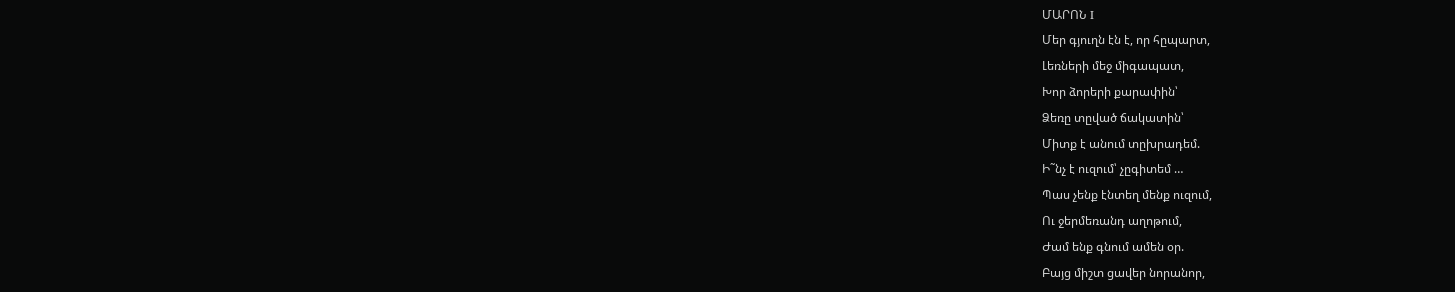ՄԱՐՈՆ I
Մեր գյուղն էն է, որ հըպարտ,
Լեռների մեջ միգապատ,
Խոր ձորերի քարափին՝
Ձեռը տըված ճակատին՝
Միտք է անում տըխրադեմ.
Ի˜նչ է ուզում՝ չըգիտեմ …
Պաս չենք էնտեղ մենք ուզում,
Ու ջերմեռանդ աղոթում,
Ժամ ենք գնում ամեն օր.
Բայց միշտ ցավեր նորանոր,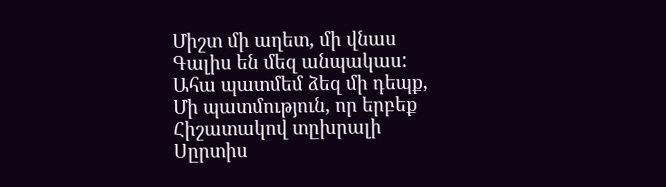Միշտ մի աղետ, մի վնաս
Գալիս են մեզ անպակաս:
Ահա պատմեմ ձեզ մի դեպք,
Մի պատմություն, որ երբեք
Հիշատակով տըխրալի
Սըրտիս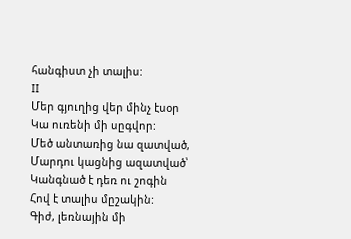հանգիստ չի տալիս:
II
Մեր գյուղից վեր մինչ էսօր
Կա ուռենի մի սըգվոր:
Մեծ անտառից նա զատված,
Մարդու կացնից ազատված՝
Կանգնած է դեռ ու շոգին
Հով է տալիս մըշակին:
Գիժ, լեռնային մի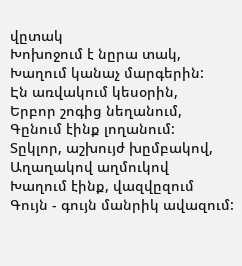վըտակ
Խոխոջում է նըրա տակ,
Խաղում կանաչ մարգերին:
Էն առվակում կեսօրին,
Երբոր շոգից նեղանում,
Գընում էինք լողանում:
Տըկլոր, աշխույժ խըմբակով,
Աղաղակով աղմուկով
Խաղում էինք, վազվըզում
Գույն - գույն մանրիկ ավազում: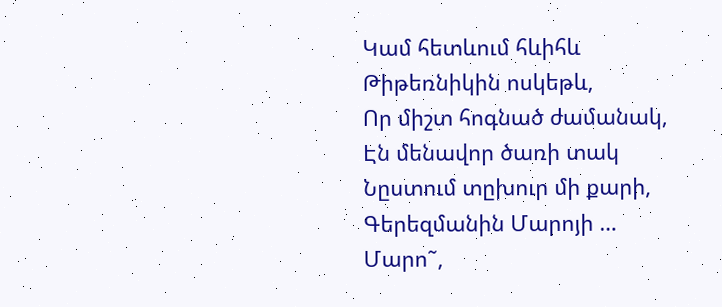Կամ հետևում հևիհև
Թիթեռնիկին ոսկեթև,
Որ միշտ հոգնած ժամանակ,
Էն մենավոր ծառի տակ
Նըստում տըխուր մի քարի,
Գերեզմանին Մարոյի …
Մարո˜,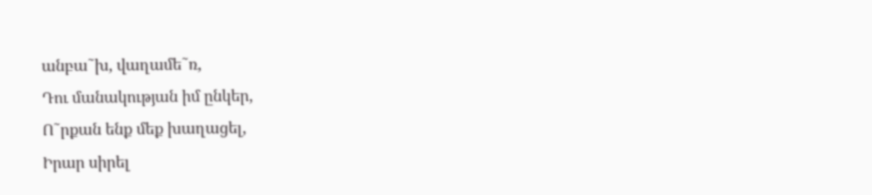անբա˜խ, վաղամե˜ռ,
Դու մանակության իմ ընկեր,
Ո˜րքան ենք մեք խաղացել,
Իրար սիրել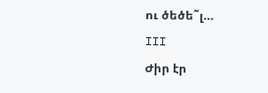ու ծեծե˜լ…
III
Ժիր էր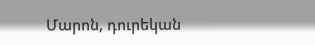Մարոն, դուրեկան